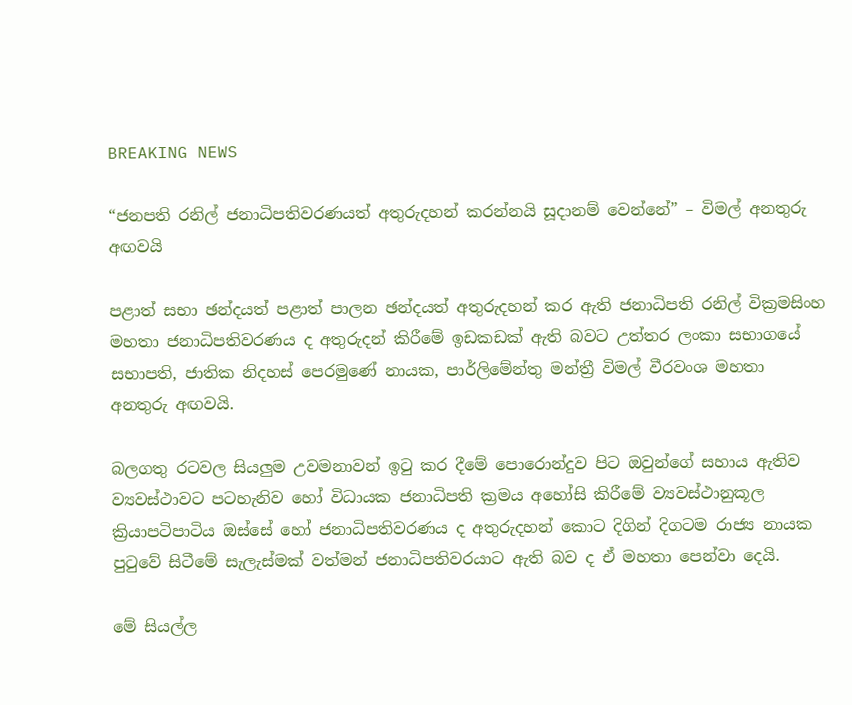BREAKING NEWS

“ජනපති රනිල් ජනාධිපතිවරණයත් අතුරුදහන් කරන්නයි සූදානම් වෙන්නේ” – විමල් අනතුරු අඟවයි

පළාත් සභා ඡන්දයත් පළාත් පාලන ඡන්දයත් අතුරුදහන් කර ඇති ජනාධිපති රනිල් වික්‍රමසිංහ මහතා ජනාධිපතිවරණය ද අතුරුදන් කිරීමේ ඉඩකඩක් ඇති බවට උත්තර ලංකා සභාගයේ සභාපති, ජාතික නිදහස් පෙරමුණේ නායක, පාර්ලිමේන්තු මන්ත්‍රී විමල් වීරවංශ මහතා අනතුරු අඟවයි.

බලගතු රටවල සියලුම උවමනාවන් ඉටු කර දීමේ පොරොන්දුව පිට ඔවුන්ගේ සහාය ඇතිව ව්‍යවස්ථාවට පටහැනිව හෝ විධායක ජනාධිපති ක්‍රමය අහෝසි කිරීමේ ව්‍යවස්ථානුකූල ක්‍රියාපටිපාටිය ඔස්සේ හෝ ජනාධිපතිවරණය ද අතුරුදහන් කොට දිගින් දිගටම රාජ්‍ය නායක පුටුවේ සිටීමේ සැලැස්මක් වත්මන් ජනාධිපතිවරයාට ඇති බව ද ඒ මහතා පෙන්වා දෙයි.

මේ සියල්ල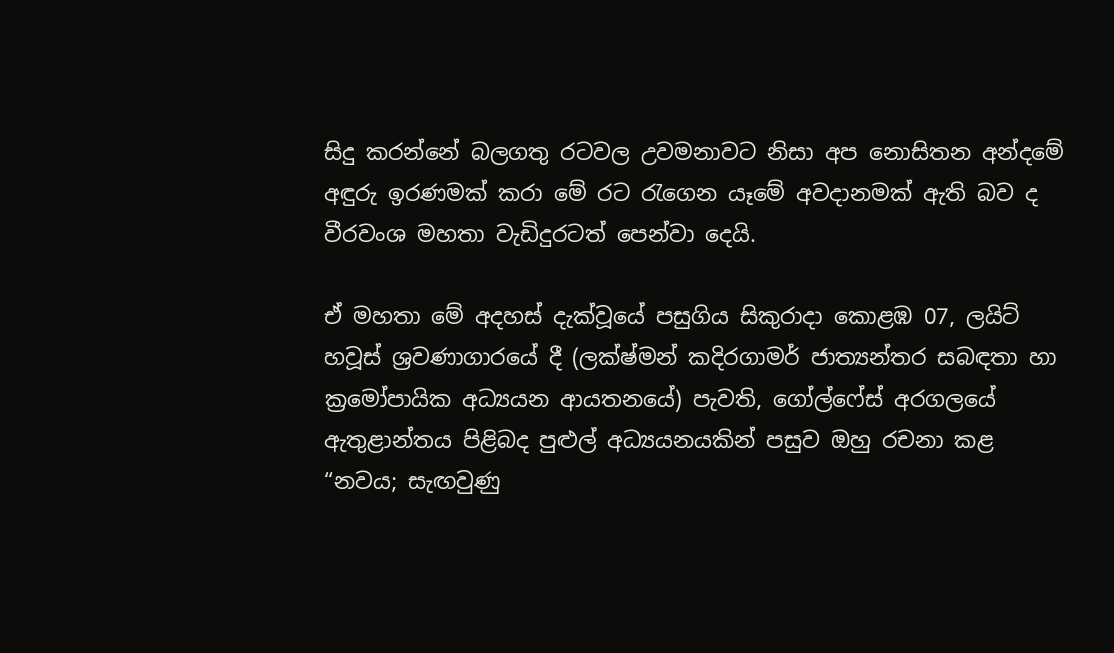සිදු කරන්නේ බලගතු රටවල උවමනාවට නිසා අප නොසිතන අන්දමේ අඳුරු ඉරණමක් කරා මේ රට රැගෙන යෑමේ අවදානමක් ඇති බව ද වීරවංශ මහතා වැඩිදුරටත් පෙන්වා දෙයි.

ඒ මහතා මේ අදහස් දැක්වූයේ පසුගිය සිකුරාදා කොළඹ 07, ලයිට් හවූස් ශ්‍රවණාගාරයේ දී (ලක්ෂ්මන් කදිරගාමර් ජාත්‍යන්තර සබඳතා හා ක්‍රමෝපායික අධ්‍යයන ආයතනයේ) පැවති, ගෝල්ෆේස් අරගලයේ ඇතුළාන්තය පිළිබද පුළුල් අධ්‍යයනයකින් පසුව ඔහු රචනා කළ “නවය; සැඟවුණු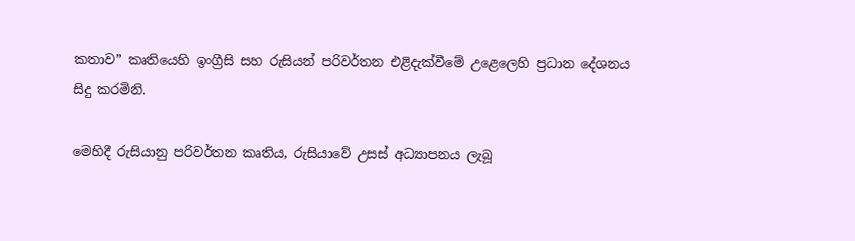කතාව” කෘතියෙහි ඉංග්‍රීසි සහ රුසියන් පරිවර්තන එළිදැක්වීමේ උළෙලෙහි ප්‍රධාන දේශනය සිදු කරමිනි.

මෙහිදී රුසියානු පරිවර්තන කෘතිය, රුසියාවේ උසස් අධ්‍යාපනය ලැබූ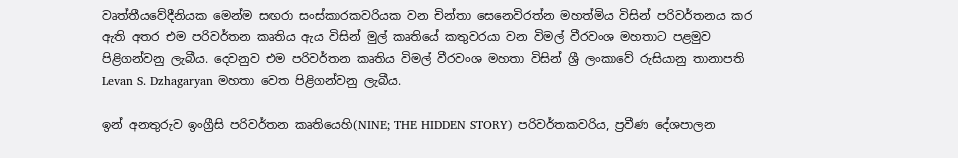වෘත්තීයවේදීනියක මෙන්ම සඟරා සංස්කාරකවරියක වන චින්තා සෙනෙවිරත්න මහත්මිය විසින් පරිවර්තනය කර ඇති අතර එම පරිවර්තන කෘතිය ඇය විසින් මුල් කෘතියේ කතුවරයා වන විමල් වීරවංශ මහතාට පළමුව පිළිගන්වනු ලැබීය. දෙවනුව එම පරිවර්තන කෘතිය විමල් වීරවංශ මහතා විසින් ශ්‍රී ලංකාවේ රුසියානු තානාපති Levan S. Dzhagaryan මහතා වෙත පිළිගන්වනු ලැබීය.

ඉන් අනතුරුව ඉංග්‍රීසි පරිවර්තන කෘතියෙහි(NINE; THE HIDDEN STORY) පරිවර්තකවරිය, ප්‍රවීණ දේශපාලන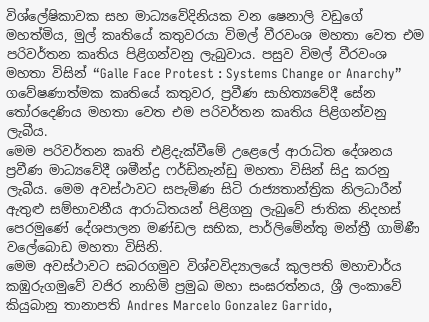විශ්ලේෂිකාවක සහ මාධ්‍යවේදිනියක වන ෂෙනාලි වඩුගේ මහත්මිය, මුල් කෘතියේ කතුවරයා විමල් වීරවංශ මහතා වෙත එම පරිවර්තන කෘතිය පිළිගන්වනු ලැබුවාය. පසුව විමල් වීරවංශ මහතා විසින් “Galle Face Protest : Systems Change or Anarchy” ගවේෂණාත්මක කෘතියේ කතුවර, ප්‍රවීණ සාහිත්‍යවේදී සේන තෝරදෙණිය මහතා වෙත එම පරිවර්තන කෘතිය පිළිගන්වනු ලැබීය.
මෙම පරිවර්තන කෘති එළිදැක්වීමේ උළෙලේ ආරාධිත දේශනය ප්‍රවීණ මාධ්‍යවේදී ශමීන්ද්‍ර ෆර්ඩිනැන්ඩු මහතා විසින් සිදු කරනු ලැබීය. මෙම අවස්ථාවට සපැමිණ සිටි රාජ්‍යතාන්ත්‍රික නිලධාරීන් ඇතුළු සම්භාවනීය ආරාධිතයන් පිළිගනු ලැබුවේ ජාතික නිදහස් පෙරමුණේ දේශපාලන මණ්ඩල සභික, පාර්ලිමේන්තු මන්ත්‍රී ගාමිණී වලේබොඩ මහතා විසිනි.
මෙම අවස්ථාවට සබරගමුව විශ්වවිද්‍යාලයේ කුලපති මහාචාර්ය කඹුරුගමුවේ වජිර නාහිමි ප්‍රමුඛ මහා සංඝරත්නය, ශ්‍රී ලංකාවේ කියුබානු තානාපති Andres Marcelo Gonzalez Garrido,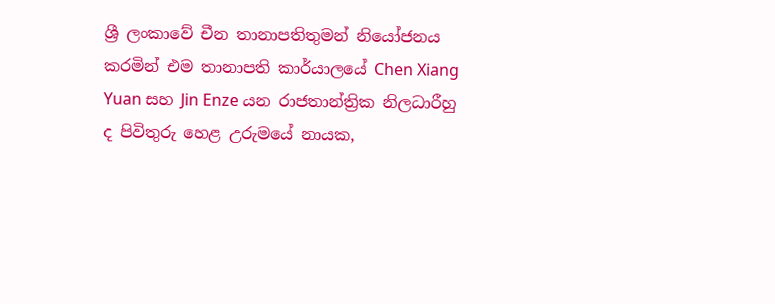ශ්‍රී ලංකාවේ චීන තානාපතිතුමන් නියෝජනය කරමින් එම තානාපති කාර්යාලයේ Chen Xiang Yuan සහ Jin Enze යන රාජතාන්ත්‍රික නිලධාරීහු ද පිවිතුරු හෙළ උරුමයේ නායක,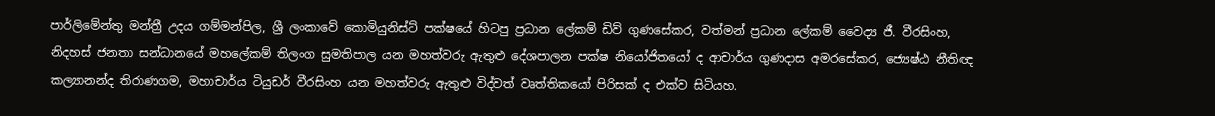පාර්ලිමේන්තු මන්ත්‍රී උදය ගම්මන්පිල, ශ්‍රී ලංකාවේ කොමියුනිස්ට් පක්ෂයේ හිටපු ප්‍රධාන ලේකම් ඩිව් ගුණසේකර, වත්මන් ප්‍රධාන ලේකම් වෛද්‍ය ජී. වීරසිංහ, නිදහස් ජනතා සන්ධානයේ මහලේකම් තිලංග සුමතිපාල යන මහත්වරු ඇතුළු දේශපාලන පක්ෂ නියෝජිතයෝ ද ආචාර්ය ගුණදාස අමරසේකර, ජ්‍යෙෂ්ඨ නීතිඥ කල්‍යානන්ද තිරාණගම, මහාචාර්ය ටියුඩර් වීරසිංහ යන මහත්වරු ඇතුළු විද්වත් වෘත්තිකයෝ පිරිසක් ද එක්ව සිටියහ.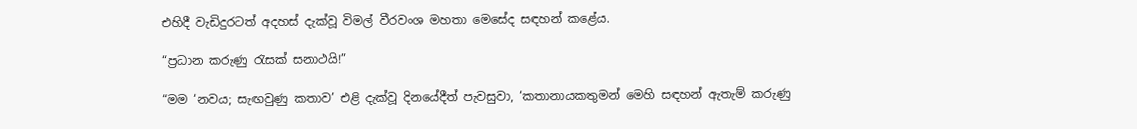එහිදී වැඩිදුරටත් අදහස් දැක්වූ විමල් වීරවංශ මහතා මෙසේද සඳහන් කළේය.

“ප්‍රධාන කරුණු රැසක් සනාථයි!”

“මම ‘නවය; සැඟවුණු කතාව’ එළි දැක්වූ දිනයේදීත් පැවසුවා, ‘කතානායකතුමන් මෙහි සඳහන් ඇතැම් කරුණු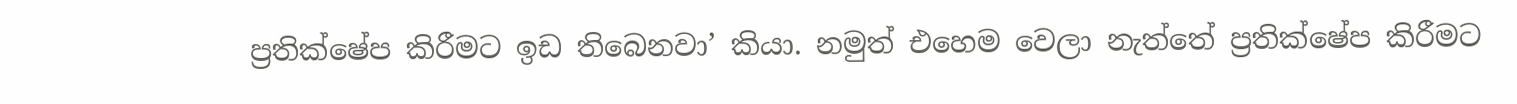ප්‍රතික්ෂේප කිරීමට ඉඩ තිබෙනවා’ කියා. නමුත් එහෙම වෙලා නැත්තේ ප්‍රතික්ෂේප කිරීමට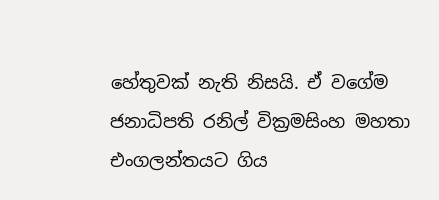හේතුවක් නැති නිසයි. ඒ වගේම ජනාධිපති රනිල් වික්‍රමසිංහ මහතා එංගලන්තයට ගිය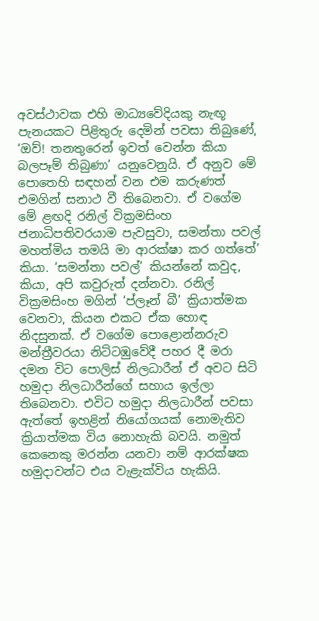අවස්ථාවක එහි මාධ්‍යවේදියකු නැඟූ පැනයකට පිළිතුරු දෙමින් පවසා තිබුණේ, ‘ඔව්! තනතුරෙන් ඉවත් වෙන්න කියා බලපෑම් තිබුණා’ යනුවෙනුයි. ඒ අනුව මේ පොතෙහි සඳහන් වන එම කරුණත් එමගින් සනාථ වී තිබෙනවා. ඒ වගේම මේ ළඟදි රනිල් වික්‍රමසිංහ ජනාධිපතිවරයාම පැවසුවා, සමන්තා පවල් මහත්මිය තමයි මා ආරක්ෂා කර ගත්තේ’ කියා. ‘සමන්තා පවල්’ කියන්නේ කවුද, කියා, අපි කවුරුත් දන්නවා. රනිල් වික්‍රමසිංහ මගින් ‘ප්ලෑන් බී’ ක්‍රියාත්මක වෙනවා, කියන එකට ඒක හොඳ නිදසුනක්. ඒ වගේම පොළොන්නරුව මන්ත්‍රීවරයා නිට්ටඹුවේදී පහර දී මරා දමන විට පොලිස් නිලධාරීන් ඒ අවට සිටි හමුදා නිලධාරීන්ගේ සහාය ඉල්ලා තිබෙනවා. එවිට හමුදා නිලධාරීන් පවසා ඇත්තේ ඉහළින් නියෝගයක් නොමැතිව ක්‍රියාත්මක විය නොහැකි බවයි. නමුත් කෙනෙකු මරන්න යනවා නම් ආරක්ෂක හමුදාවන්ට එය වැළැක්විය හැකියි.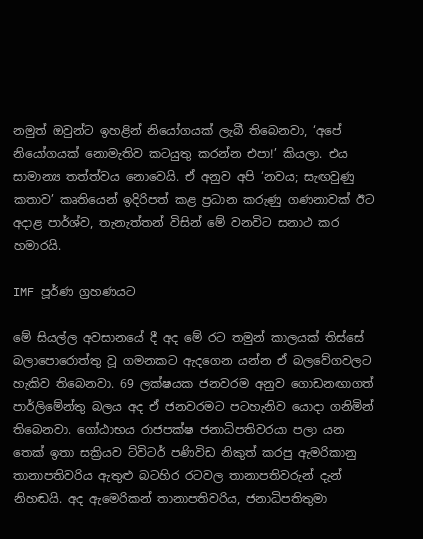නමුත් ඔවුන්ට ඉහළින් නියෝගයක් ලැබී තිබෙනවා, ‘අපේ නියෝගයක් නොමැතිව කටයුතු කරන්න එපා!’ කියලා. එය සාමාන්‍ය තත්ත්වය නොවෙයි. ඒ අනුව අපි ‘නවය; සැඟවුණු කතාව’ කෘතියෙන් ඉදිරිපත් කළ ප්‍රධාන කරුණු ගණනාවක් ඊට අදාළ පාර්ශ්ව, තැනැත්තන් විසින් මේ වනවිට සනාථ කර හමාරයි.

IMF පූර්ණ ග්‍රහණයට

මේ සියල්ල අවසානයේ දී අද මේ රට තමුන් කාලයක් තිස්සේ බලාපොරොත්තු වූ ගමනකට ඇදගෙන යන්න ඒ බලවේගවලට හැකිව තිබෙනවා. 69 ලක්ෂයක ජනවරම අනුව ගොඩනඟාගත් පාර්ලිමේන්තු බලය අද ඒ ජනවරමට පටහැනිව යොදා ගනිමින් තිබෙනවා. ගෝඨාභය රාජපක්ෂ ජනාධිපතිවරයා පලා යන තෙක් ඉතා සක්‍රියව ට්විටර් පණිවිඩ නිකුත් කරපු ඇමරිකානු තානාපතිවරිය ඇතුළු බටහිර රටවල තානාපතිවරුන් දැන් නිහඬයි. අද ඇමෙරිකන් තානාපතිවරිය, ජනාධිපතිතුමා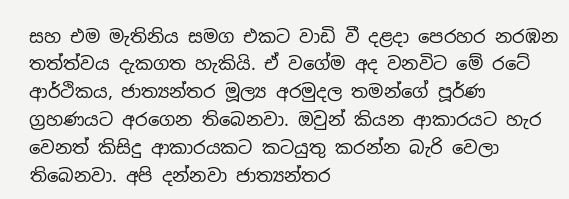සහ එම මැතිනිය සමග එකට වාඩි වී දළදා පෙරහර නරඹන තත්ත්වය දැකගත හැකියි. ඒ වගේම අද වනවිට මේ රටේ ආර්ථිකය, ජාත්‍යන්තර මූල්‍ය අරමුදල තමන්ගේ පූර්ණ ග්‍රහණයට අරගෙන තිබෙනවා. ඔවුන් කියන ආකාරයට හැර වෙනත් කිසිදු ආකාරයකට කටයුතු කරන්න බැරි වෙලා තිබෙනවා. අපි දන්නවා ජාත්‍යන්තර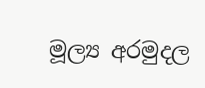මූල්‍ය අරමුදල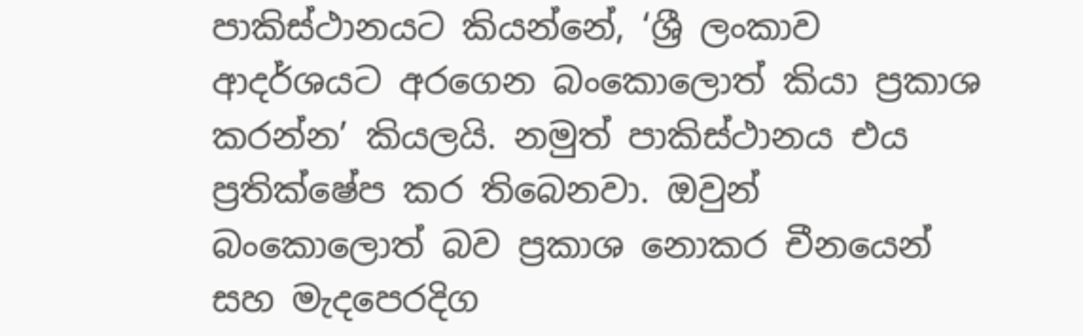පාකිස්ථානයට කියන්නේ, ‘ශ්‍රී ලංකාව ආදර්ශයට අරගෙන බංකොලොත් කියා ප්‍රකාශ කරන්න’ කියලයි. නමුත් පාකිස්ථානය එය ප්‍රතික්ෂේප කර තිබෙනවා. ඔවුන් බංකොලොත් බව ප්‍රකාශ නොකර චීනයෙන් සහ මැදපෙරදිග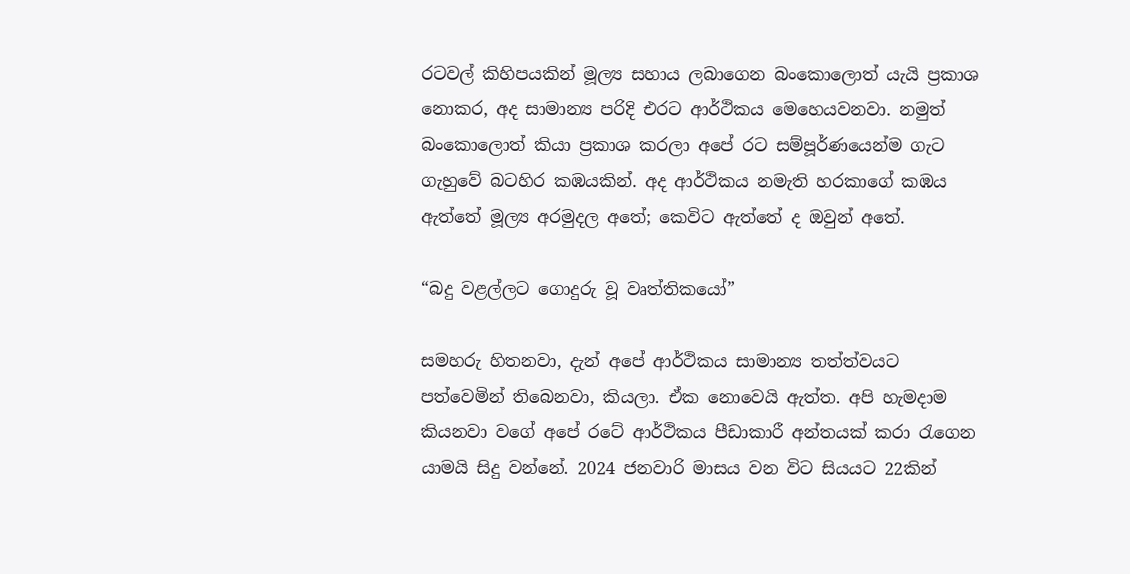රටවල් කිහිපයකින් මූල්‍ය සහාය ලබාගෙන බංකොලොත් යැයි ප්‍රකාශ නොකර, අද සාමාන්‍ය පරිදි එරට ආර්ථිකය මෙහෙයවනවා. නමුත් බංකොලොත් කියා ප්‍රකාශ කරලා අපේ රට සම්පූර්ණයෙන්ම ගැට ගැහුවේ බටහිර කඹයකින්. අද ආර්ථිකය නමැති හරකාගේ කඹය ඇත්තේ මූල්‍ය අරමුදල අතේ; කෙවිට ඇත්තේ ද ඔවුන් අතේ.

“බදු වළල්ලට ගොදුරු වූ වෘත්තිකයෝ”

සමහරු හිතනවා, දැන් අපේ ආර්ථිකය සාමාන්‍ය තත්ත්වයට පත්වෙමින් තිබෙනවා, කියලා. ඒක නොවෙයි ඇත්ත. අපි හැමදාම කියනවා වගේ අපේ රටේ ආර්ථිකය පීඩාකාරී අන්තයක් කරා රැගෙන යාමයි සිදු වන්නේ. 2024 ජනවාරි මාසය වන විට සියයට 22කින්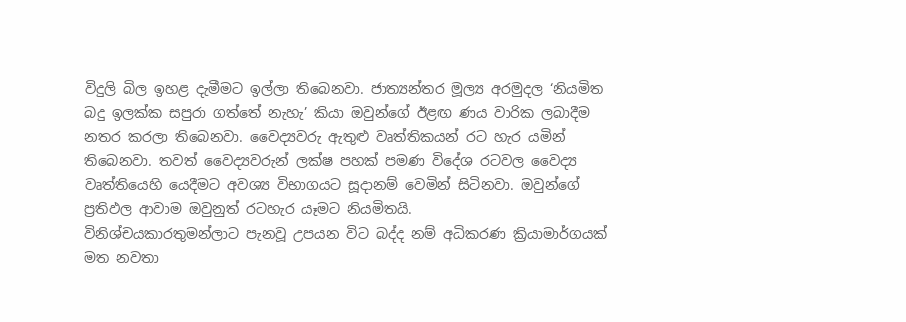විදුලි බිල ඉහළ දැමීමට ඉල්ලා තිබෙනවා. ජාත්‍යන්තර මූල්‍ය අරමුදල ‘නියමිත බදු ඉලක්ක සපුරා ගත්තේ නැහැ’ කියා ඔවුන්ගේ ඊළඟ ණය වාරික ලබාදීම නතර කරලා තිබෙනවා. වෛද්‍යවරු ඇතුළු වෘත්තිකයන් රට හැර යමින් තිබෙනවා. තවත් වෛද්‍යවරුන් ලක්ෂ පහක් පමණ විදේශ රටවල වෛද්‍ය වෘත්තියෙහි යෙදීමට අවශ්‍ය විභාගයට සූදානම් වෙමින් සිටිනවා. ඔවුන්ගේ ප්‍රතිඵල ආවාම ඔවුනුත් රටහැර යෑමට නියමිතයි.
විනිශ්චයකාරතුමන්ලාට පැනවූ උපයන විට බද්ද නම් අධිකරණ ක්‍රියාමාර්ගයක් මත නවතා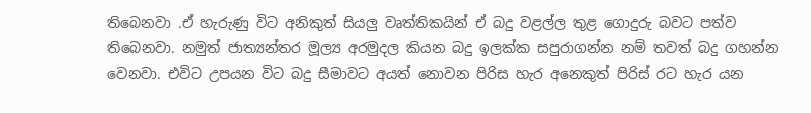තිබෙනවා .ඒ හැරුණු විට අනිකුත් සියලු වෘත්තිකයින් ඒ බදු වළල්ල තුළ ගොදුරු බවට පත්ව තිබෙනවා. නමුත් ජාත්‍යන්තර මූල්‍ය අරමුදල කියන බදු ඉලක්ක සපුරාගන්න නම් තවත් බදු ගහන්න වෙනවා. එවිට උපයන විට බදු සීමාවට අයත් නොවන පිරිස හැර අනෙකුත් පිරිස් රට හැර යන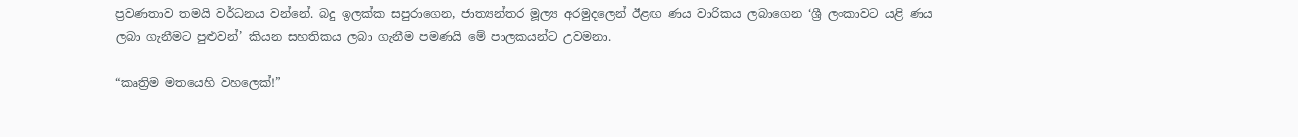ප්‍රවණතාව තමයි වර්ධනය වන්නේ. බදු ඉලක්ක සපුරාගෙන, ජාත්‍යන්තර මූල්‍ය අරමුදලෙන් ඊළඟ ණය වාරිකය ලබාගෙන ‘ශ්‍රී ලංකාවට යළි ණය ලබා ගැනීමට පුළුවන්’ කියන සහතිකය ලබා ගැනීම පමණයි මේ පාලකයන්ට උවමනා.

“කෘත්‍රිම මතයෙහි වහලෙක්!”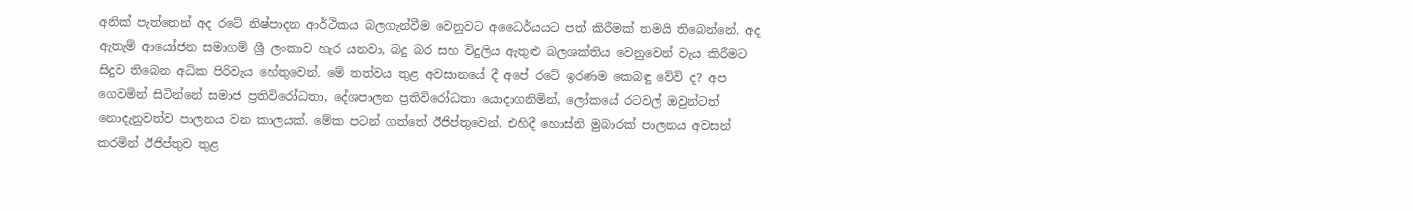අනික් පැත්තෙන් අද රටේ නිෂ්පාදන ආර්ථිකය බලගැන්වීම වෙනුවට අධෛර්යයට පත් කිරීමක් තමයි තිබෙන්නේ. අද ඇතැම් ආයෝජන සමාගම් ශ්‍රී ලංකාව හැර යනවා, බදු බර සහ විදුලිය ඇතුළු බලශක්තිය වෙනුවෙන් වැය කිරීමට සිදුව තිබෙන අධික පිරිවැය හේතුවෙන්. මේ තත්වය තුළ අවසානයේ දී අපේ රටේ ඉරණම කෙබඳු වේවි ද? අප ගෙවමින් සිටින්නේ සමාජ ප්‍රතිවිරෝධතා, දේශපාලන ප්‍රතිවිරෝධතා යොදාගනිමින්, ලෝකයේ රටවල් ඔවුන්ටත් නොදැනුවත්ව පාලනය වන කාලයක්. මේක පටන් ගත්තේ ඊජිප්තුවෙන්. එහිදී හොස්නි මුබාරක් පාලනය අවසන් කරමින් ඊජිප්තුව තුළ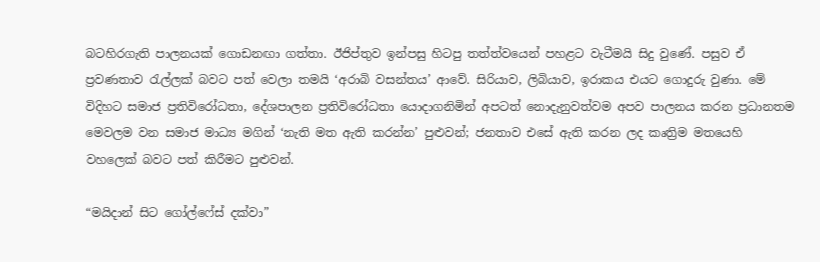බටහිරගැති පාලනයක් ගොඩනඟා ගත්තා. ඊජිප්තුව ඉන්පසු හිටපු තත්ත්වයෙන් පහළට වැටීමයි සිදු වුණේ. පසුව ඒ ප්‍රවණතාව රැල්ලක් බවට පත් වෙලා තමයි ‘අරාබි වසන්තය’ ආවේ. සිරියාව, ලිබියාව, ඉරාකය එයට ගොදුරු වුණා. මේ විදිහට සමාජ ප්‍රතිවිරෝධතා, දේශපාලන ප්‍රතිවිරෝධතා යොදාගනිමින් අපටත් නොදැනුවත්වම අපව පාලනය කරන ප්‍රධානතම මෙවලම වන සමාජ මාධ්‍ය මගින් ‘නැති මත ඇති කරන්න’ පුළුවන්; ජනතාව එසේ ඇති කරන ලද කෘත්‍රිම මතයෙහි වහලෙක් බවට පත් කිරීමට පුළුවන්.

“මයිදාන් සිට ගෝල්ෆේස් දක්වා”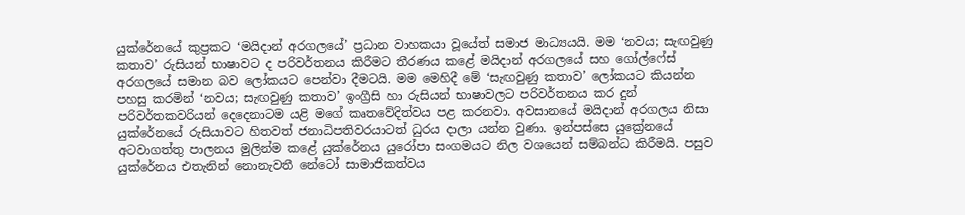යුක්රේනයේ කුප්‍රකට ‘මයිදාන් අරගලයේ’ ප්‍රධාන වාහකයා වූයේත් සමාජ මාධ්‍යයයි. මම ‘නවය; සැඟවුණු කතාව’ රුසියන් භාෂාවට ද පරිවර්තනය කිරීමට තීරණය කළේ මයිදාන් අරගලයේ සහ ගෝල්ෆේස් අරගලයේ සමාන බව ලෝකයට පෙන්වා දීමටයි. මම මෙහිදී මේ ‘සැඟවුණු කතාව’ ලෝකයට කියන්න පහසු කරමින් ‘නවය; සැඟවුණු කතාව’ ඉංග්‍රීසි හා රුසියන් භාෂාවලට පරිවර්තනය කර දුන් පරිවර්තකවරියන් දෙදෙනාටම යළි මගේ කෘතවේදිත්වය පළ කරනවා. අවසානයේ මයිදාන් අරගලය නිසා යුක්රේනයේ රුසියාවට හිතවත් ජනාධිපතිවරයාටත් ධුරය දාලා යන්න වුණා. ඉන්පස්සෙ යුක්‍රේනයේ අටවාගත්තු පාලනය මුලින්ම කළේ යුක්රේනය යුරෝපා සංගමයට නිල වශයෙන් සම්බන්ධ කිරීමයි. පසුව යුක්රේනය එතැනින් නොනැවතී නේටෝ සාමාජිකත්වය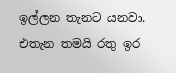ඉල්ලන තැනට යනවා. එතැන තමයි රතු ඉර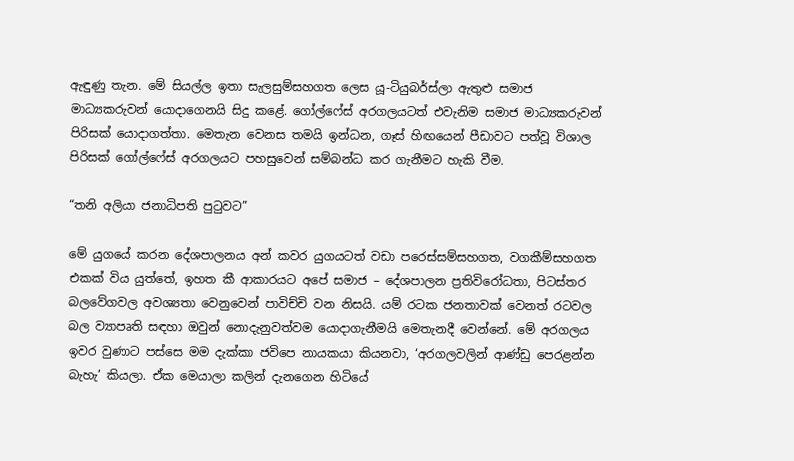ඇඳුණු තැන. මේ සියල්ල ඉතා සැලසුම්සහගත ලෙස යූ-ටියුබර්ස්ලා ඇතුළු සමාජ මාධ්‍යකරුවන් යොදාගෙනයි සිදු කළේ. ගෝල්ෆේස් අරගලයටත් එවැනිම සමාජ මාධ්‍යකරුවන් පිරිසක් යොදාගත්තා. මෙතැන වෙනස තමයි ඉන්ධන, ගෑස් හිඟයෙන් පීඩාවට පත්වූ විශාල පිරිසක් ගෝල්ෆේස් අරගලයට පහසුවෙන් සම්බන්ධ කර ගැනීමට හැකි වීම.

“තනි අලියා ජනාධිපති පුටුවට”

මේ යුගයේ කරන දේශපාලනය අන් කවර යුගයටත් වඩා පරෙස්සම්සහගත, වගකීම්සහගත එකක් විය යුත්තේ, ඉහත කී ආකාරයට අපේ සමාජ – දේශපාලන ප්‍රතිවිරෝධතා, පිටස්තර බලවේගවල අවශ්‍යතා වෙනුවෙන් පාවිච්චි වන නිසයි. යම් රටක ජනතාවක් වෙනත් රටවල බල ව්‍යාපෘති සඳහා ඔවුන් නොදැනුවත්වම යොදාගැනීමයි මෙතැනදී වෙන්නේ. මේ අරගලය ඉවර වුණාට පස්සෙ මම දැක්කා ජවිපෙ නායකයා කියනවා, ‘අරගලවලින් ආණ්ඩු පෙරළන්න බැහැ’ කියලා. ඒක මෙයාලා කලින් දැනගෙන හිටියේ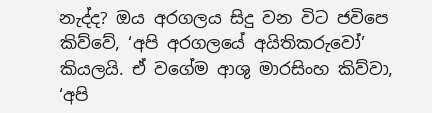නැද්ද? ඔය අරගලය සිදු වන විට ජවිපෙ කිව්වේ, ‘අපි අරගලයේ අයිතිකරුවෝ’ කියලයි. ඒ වගේම ආශු මාරසිංහ කිව්වා, ‘අපි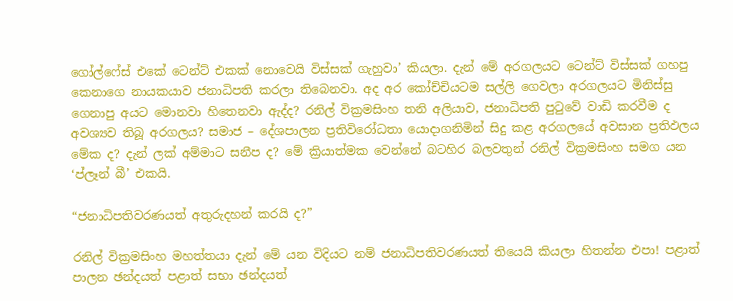ගෝල්ෆේස් එකේ ටෙන්ට් එකක් නොවෙයි විස්සක් ගැහුවා’ කියලා. දැන් මේ අරගලයට ටෙන්ට් විස්සක් ගහපු කෙනාගෙ නායකයාව ජනාධිපති කරලා තිබෙනවා. අද අර කෝච්චියටම සල්ලි ගෙවලා අරගලයට මිනිස්සු ගෙනාපු අයට මොනවා හිතෙනවා ඇද්ද? රනිල් වික්‍රමසිංහ තනි අලියාව, ජනාධිපති පුටුවේ වාඩි කරවීම ද අවශ්‍යව තිබූ අරගලය? සමාජ – දේශපාලන ප්‍රතිවිරෝධතා යොදාගනිමින් සිදු කළ අරගලයේ අවසාන ප්‍රතිඵලය මේක ද? දැන් ලක් අම්මාට සනීප ද? මේ ක්‍රියාත්මක වෙන්නේ බටහිර බලවතුන් රනිල් වික්‍රමසිංහ සමග යන ‘ප්ලෑන් බී’ එකයි.

“ජනාධිපතිවරණයත් අතුරුදහන් කරයි ද?”

රනිල් වික්‍රමසිංහ මහත්තයා දැන් මේ යන විදියට නම් ජනාධිපතිවරණයත් තියෙයි කියලා හිතන්න එපා! පළාත් පාලන ඡන්දයත් පළාත් සභා ඡන්දයත්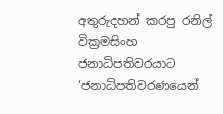අතුරුදහන් කරපු රනිල් වික්‍රමසිංහ ජනාධිපතිවරයාට ‘ජනාධිපතිවරණයෙන්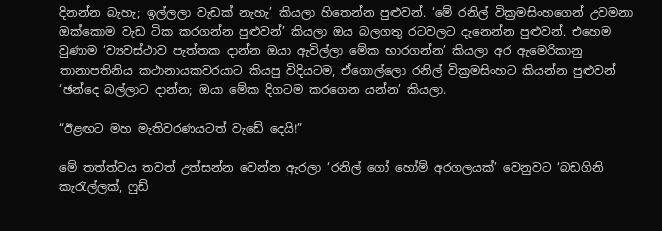දිනන්න බැහැ; ඉල්ලලා වැඩක් නැහැ’ කියලා හිතෙන්න පුළුවන්. ‘මේ රනිල් වික්‍රමසිංහගෙන් උවමනා ඔක්කොම වැඩ ටික කරගන්න පුළුවන්’ කියලා ඔය බලගතු රටවලට දැනෙන්න පුළුවන්. එහෙම වුණාම ‘ව්‍යවස්ථාව පැත්තක දාන්න ඔයා ඇවිල්ලා මේක භාරගන්න’ කියලා අර ඇමෙරිකානු තානාපතිනිය කථානායකවරයාට කියපු විදියටම, ඒගොල්ලො රනිල් වික්‍රමසිංහට කියන්න පුළුවන් ‘ඡන්දෙ බල්ලාට දාන්න; ඔයා මේක දිගටම කරගෙන යන්න’ කියලා.

“ඊළඟට මහ මැතිවරණයටත් වැඩේ දෙයි!”

මේ තත්ත්වය තවත් උත්සන්න වෙන්න ඇරලා ‘රනිල් ගෝ හෝම් අරගලයක්’ වෙනුවට ‘බඩගිනි කැරැල්ලක්, ෆුඩ්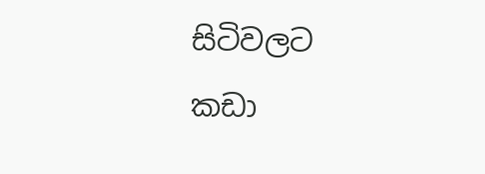සිටිවලට කඩා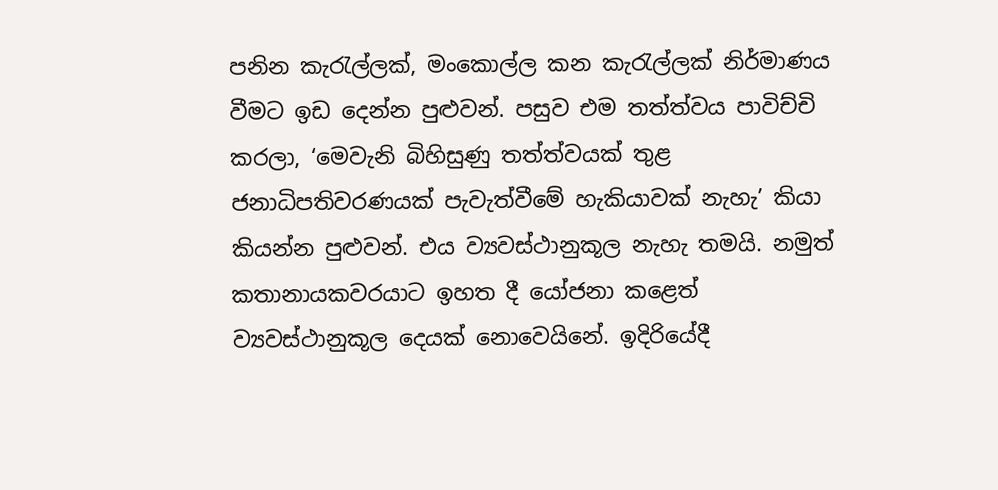පනින කැරැල්ලක්, මංකොල්ල කන කැරැල්ලක් නිර්මාණය වීමට ඉඩ දෙන්න පුළුවන්. පසුව එම තත්ත්වය පාවිච්චි කරලා, ‘මෙවැනි බිහිසුණු තත්ත්වයක් තුළ ජනාධිපතිවරණයක් පැවැත්වීමේ හැකියාවක් නැහැ’ කියා කියන්න පුළුවන්. එය ව්‍යවස්ථානුකූල නැහැ තමයි. නමුත් කතානායකවරයාට ඉහත දී යෝජනා කළෙත් ව්‍යවස්ථානුකූල දෙයක් නොවෙයිනේ. ඉදිරියේදී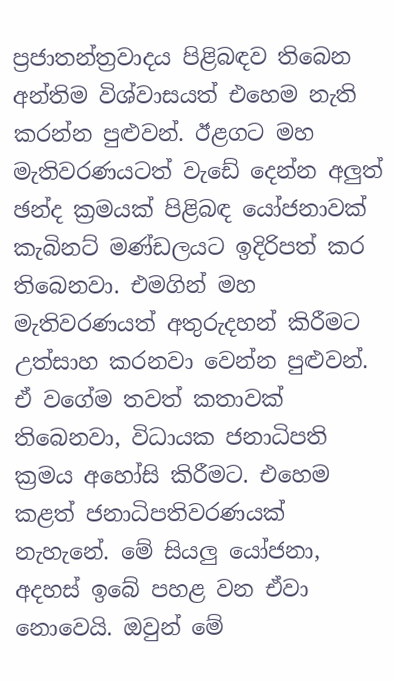ප්‍රජාතන්ත්‍රවාදය පිළිබඳව තිබෙන අන්තිම විශ්වාසයත් එහෙම නැති කරන්න පුළුවන්. ඊළගට මහ මැතිවරණයටත් වැඩේ දෙන්න අලුත් ඡන්ද ක්‍රමයක් පිළිබඳ යෝජනාවක් කැබිනට් මණ්ඩලයට ඉදිරිපත් කර තිබෙනවා. එමගින් මහ මැතිවරණයත් අතුරුදහන් කිරීමට උත්සාහ කරනවා වෙන්න පුළුවන්. ඒ වගේම තවත් කතාවක් තිබෙනවා, විධායක ජනාධිපති ක්‍රමය අහෝසි කිරීමට. එහෙම කළත් ජනාධිපතිවරණයක් නැහැනේ. මේ සියලු යෝජනා, අදහස් ඉබේ පහළ වන ඒවා නොවෙයි. ඔවුන් මේ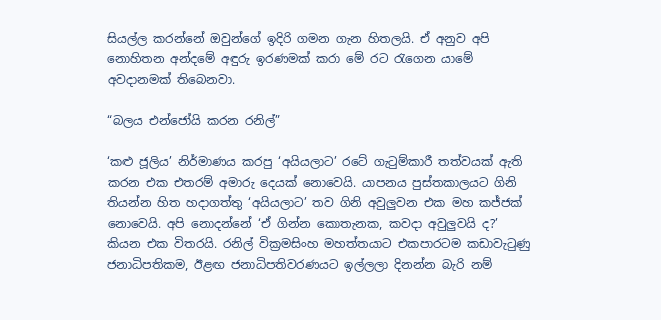සියල්ල කරන්නේ ඔවුන්ගේ ඉදිරි ගමන ගැන හිතලයි. ඒ අනුව අපි නොහිතන අන්දමේ අඳුරු ඉරණමක් කරා මේ රට රැගෙන යාමේ අවදානමක් තිබෙනවා.

“බලය එන්ජෝයි කරන රනිල්”

‘කළු ජූලිය’ නිර්මාණය කරපු ‘අයියලාට’ රටේ ගැටුම්කාරී තත්වයක් ඇති කරන එක එතරම් අමාරු දෙයක් නොවෙයි. යාපනය පුස්තකාලයට ගිනි තියන්න හිත හදාගත්තු ‘අයියලාට’ තව ගිනි අවුලුවන එක මහ කජ්ජක් නොවෙයි. අපි නොදන්නේ ‘ඒ ගින්න කොතැනක, කවදා අවුලුවයි ද?’ කියන එක විතරයි. රනිල් වික්‍රමසිංහ මහත්තයාට එකපාරටම කඩාවැටුණු ජනාධිපතිකම, ඊළඟ ජනාධිපතිවරණයට ඉල්ලලා දිනන්න බැරි නම්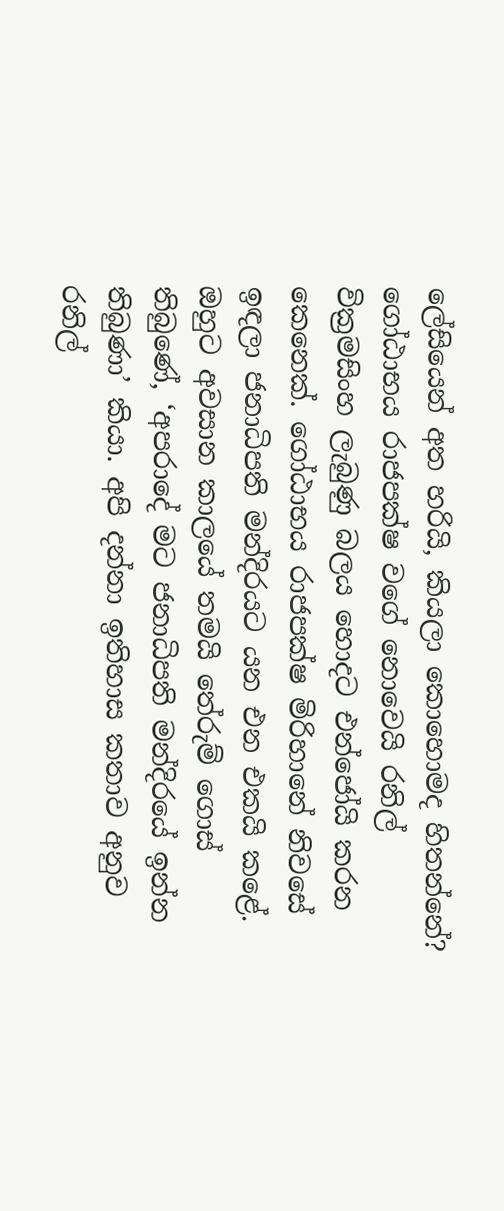ලේසියෙන් අත හරියි, කියලා කොහොමද හිතන්නේ? ගෝඨාභය රාජපක්ෂ වගේ නොවෙයි රනිල් වික්‍රමසිංහ ලැබුණු බලය හොදට එන්ජෝයි කරන කෙනෙක්. ගෝඨාභය රාජපක්ෂ මිරිහානේ නිවසේ ඉඳලා ජනාධිපති මන්දිරයට යන එන එකයි කළේ. ඔහුට අවසාන කාලයේ තමයි තේරුම් ගොස් තිබුණේ, ‘අපරාදේ මට ජනාධිපති මන්දිරයේ ඉන්න තිබුණා’ කියා. අපි දන්නා ඉතිහාස කතාව අනුව රනිල්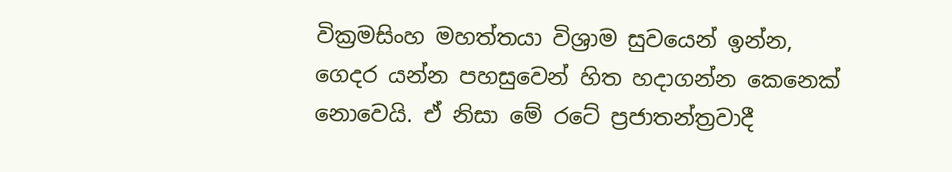වික්‍රමසිංහ මහත්තයා විශ්‍රාම සුවයෙන් ඉන්න, ගෙදර යන්න පහසුවෙන් හිත හදාගන්න කෙනෙක් නොවෙයි. ඒ නිසා මේ රටේ ප්‍රජාතන්ත්‍රවාදී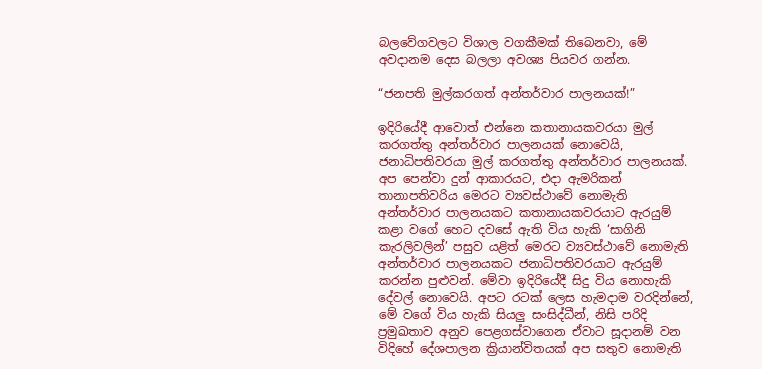බලවේගවලට විශාල වගකීමක් තිබෙනවා, මේ අවදානම දෙස බලලා අවශ්‍ය පියවර ගන්න.

“ජනපති මුල්කරගත් අන්තර්වාර පාලනයක්!”

ඉදිරියේදී ආවොත් එන්නෙ කතානායකවරයා මුල් කරගත්තු අන්තර්වාර පාලනයක් නොවෙයි, ජනාධිපතිවරයා මුල් කරගත්තු අන්තර්වාර පාලනයක්. අප පෙන්වා දුන් ආකාරයට, එදා ඇමරිකන් තානාපතිවරිය මෙරට ව්‍යවස්ථාවේ නොමැති අන්තර්වාර පාලනයකට කතානායකවරයාට ඇරයුම් කළා වගේ හෙට දවසේ ඇති විය හැකි ‘සාගිනි කැරලිවලින්’ පසුව යළිත් මෙරට ව්‍යවස්ථාවේ නොමැති අන්තර්වාර පාලනයකට ජනාධිපතිවරයාට ඇරයුම් කරන්න පුළුවන්. මේවා ඉදිරියේදී සිදු විය නොහැකි දේවල් නොවෙයි. අපට රටක් ලෙස හැමදාම වරදින්නේ, මේ වගේ විය හැකි සියලු සංසිද්ධීන්, නිසි පරිදි ප්‍රමුඛතාව අනුව පෙළගස්වාගෙන ඒවාට සූදානම් වන විදිහේ දේශපාලන ක්‍රියාන්විතයක් අප සතුව නොමැති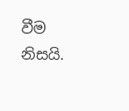වීම නිසයි.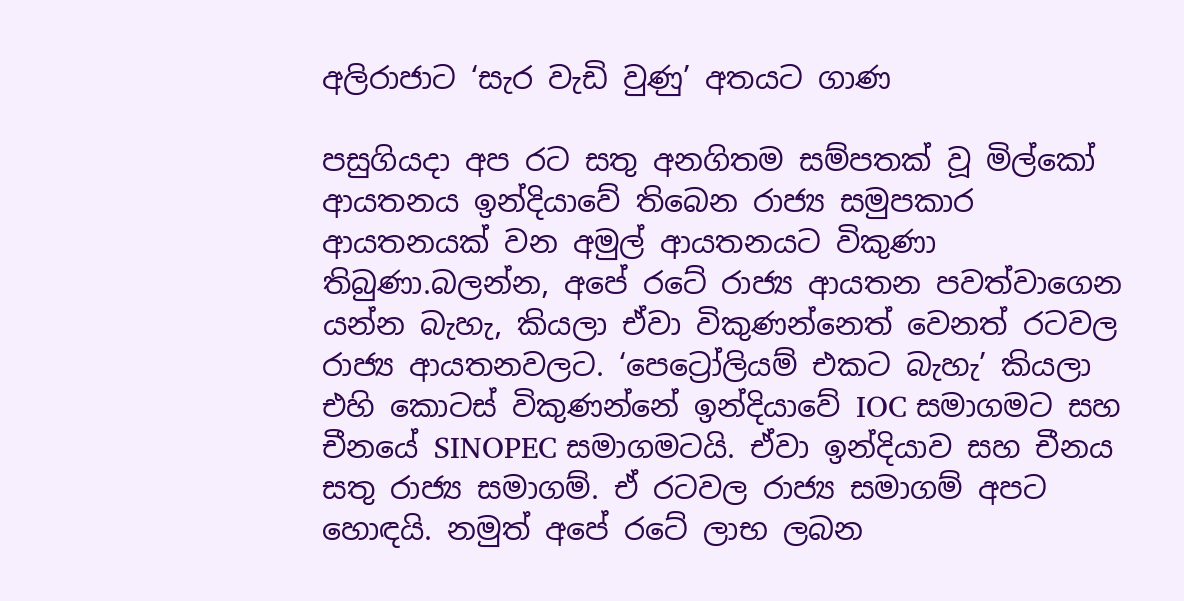අලිරාජාට ‘සැර වැඩි වුණු’ අතයට ගාණ

පසුගියදා අප රට සතු අනගිතම සම්පතක් වූ මිල්කෝ ආයතනය ඉන්දියාවේ තිබෙන රාජ්‍ය සමුපකාර ආයතනයක් වන අමුල් ආයතනයට විකුණා තිබුණා.බලන්න, අපේ රටේ රාජ්‍ය ආයතන පවත්වාගෙන යන්න බැහැ, කියලා ඒවා විකුණන්නෙත් වෙනත් රටවල රාජ්‍ය ආයතනවලට. ‘පෙට්‍රෝලියම් එකට බැහැ’ කියලා එහි කොටස් විකුණන්නේ ඉන්දියාවේ IOC සමාගමට සහ චීනයේ SINOPEC සමාගමටයි. ඒවා ඉන්දියාව සහ චීනය සතු රාජ්‍ය සමාගම්. ඒ රටවල රාජ්‍ය සමාගම් අපට හොඳයි. නමුත් අපේ රටේ ලාභ ලබන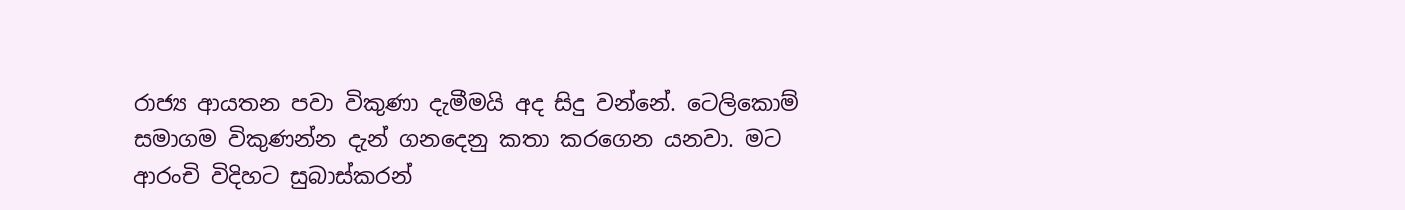රාජ්‍ය ආයතන පවා විකුණා දැමීමයි අද සිදු වන්නේ. ටෙලිකොම් සමාගම විකුණන්න දැන් ගනදෙනු කතා කරගෙන යනවා. මට ආරංචි විදිහට සුබාස්කරන්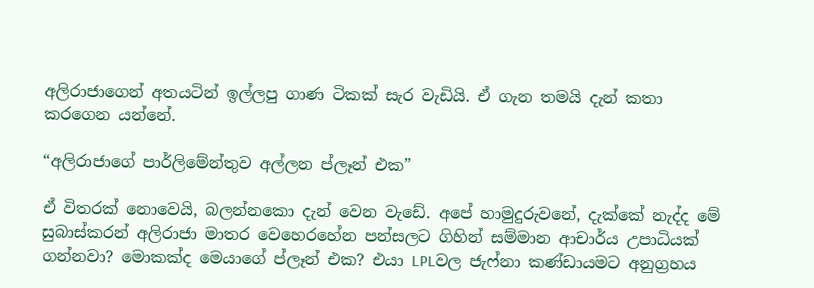අලිරාජාගෙන් අතයටින් ඉල්ලපු ගාණ ටිකක් සැර වැඩියි. ඒ ගැන තමයි දැන් කතා කරගෙන යන්නේ.

“අලිරාජාගේ පාර්ලිමේන්තුව අල්ලන ප්ලෑන් එක”

ඒ විතරක් නොවෙයි, බලන්නකො දැන් වෙන වැඩේ. අපේ හාමුදුරුවනේ, දැක්කේ නැද්ද මේ සුබාස්කරන් අලිරාජා මාතර වෙහෙරහේන පන්සලට ගිහින් සම්මාන ආචාර්ය උපාධියක් ගන්නවා? මොකක්ද මෙයාගේ ප්ලෑන් එක? එයා LPLවල ජැෆ්නා කණ්ඩායමට අනුග්‍රහය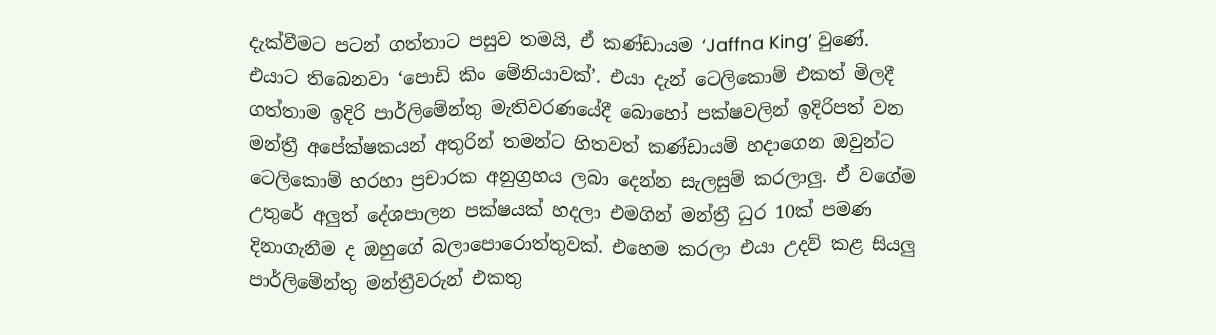දැක්වීමට පටන් ගත්තාට පසුව තමයි, ඒ කණ්ඩායම ‘Jaffna King’ වුණේ. එයාට තිබෙනවා ‘පොඩි කිං මේනියාවක්’. එයා දැන් ටෙලිකොම් එකත් මිලදී ගත්තාම ඉදිරි පාර්ලිමේන්තු මැතිවරණයේදී බොහෝ පක්ෂවලින් ඉදිරිපත් වන මන්ත්‍රී අපේක්ෂකයන් අතුරින් තමන්ට හිතවත් කණ්ඩායම් හදාගෙන ඔවුන්ට ටෙලිකොම් හරහා ප්‍රචාරක අනුග්‍රහය ලබා දෙන්න සැලසුම් කරලාලු. ඒ වගේම උතුරේ අලුත් දේශපාලන පක්ෂයක් හදලා එමගින් මන්ත්‍රී ධුර 10ක් පමණ දිනාගැනීම ද ඔහුගේ බලාපොරොත්තුවක්. එහෙම කරලා එයා උදව් කළ සියලු පාර්ලිමේන්තු මන්ත්‍රීවරුන් එකතු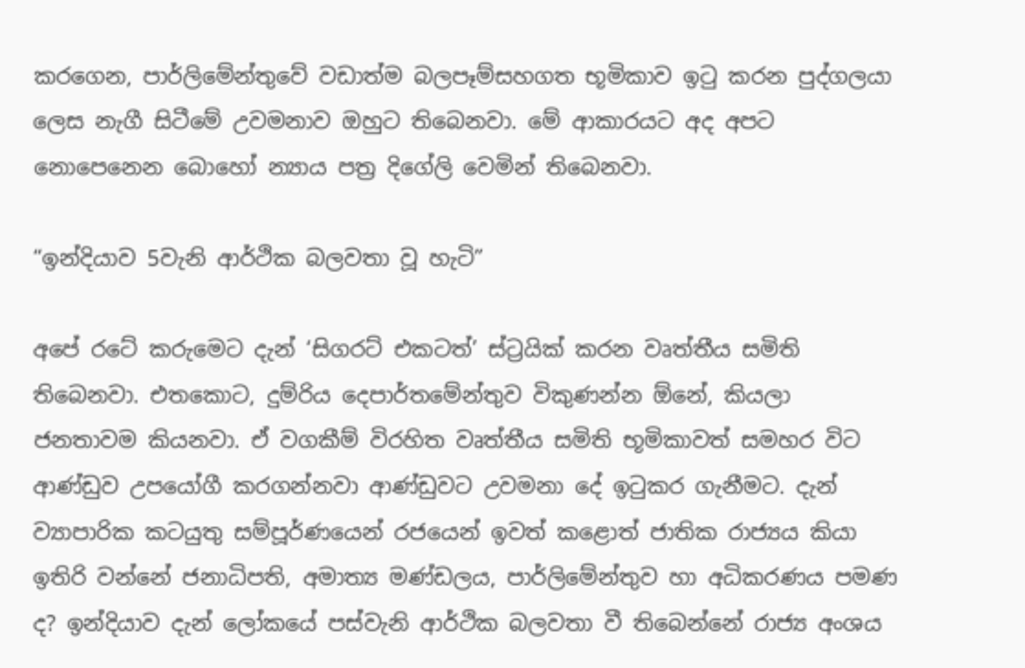කරගෙන, පාර්ලිමේන්තුවේ වඩාත්ම බලපෑම්සහගත භූමිකාව ඉටු කරන පුද්ගලයා ලෙස නැගී සිටීමේ උවමනාව ඔහුට තිබෙනවා. මේ ආකාරයට අද අපට නොපෙනෙන බොහෝ න්‍යාය පත්‍ර දිගේලි වෙමින් තිබෙනවා.

“ඉන්දියාව 5වැනි ආර්ථික බලවතා වූ හැටි”

අපේ රටේ කරුමෙට දැන් ‘සිගරට් එකටත්’ ස්ට්‍රයික් කරන වෘත්තීය සමිති තිබෙනවා. එතකොට, දුම්රිය දෙපාර්තමේන්තුව විකුණන්න ඕනේ, කියලා ජනතාවම කියනවා. ඒ වගකීම් විරහිත වෘත්තීය සමිති භූමිකාවත් සමහර විට ආණ්ඩුව උපයෝගී කරගන්නවා ආණ්ඩුවට උවමනා දේ ඉටුකර ගැනීමට. දැන් ව්‍යාපාරික කටයුතු සම්පූර්ණයෙන් රජයෙන් ඉවත් කළොත් ජාතික රාජ්‍යය කියා ඉතිරි වන්නේ ජනාධිපති, අමාත්‍ය මණ්ඩලය, පාර්ලිමේන්තුව හා අධිකරණය පමණ ද? ඉන්දියාව දැන් ලෝකයේ පස්වැනි ආර්ථික බලවතා වී තිබෙන්නේ රාජ්‍ය අංශය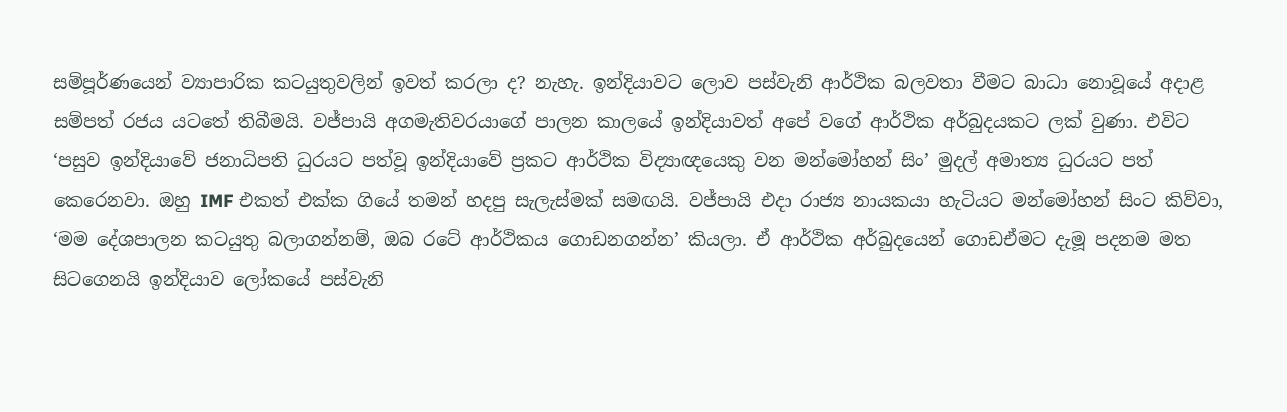සම්පූර්ණයෙන් ව්‍යාපාරික කටයුතුවලින් ඉවත් කරලා ද? නැහැ. ඉන්දියාවට ලොව පස්වැනි ආර්ථික බලවතා වීමට බාධා නොවූයේ අදාළ සම්පත් රජය යටතේ තිබීමයි. වජ්පායි අගමැතිවරයාගේ පාලන කාලයේ ඉන්දියාවත් අපේ වගේ ආර්ථික අර්බුදයකට ලක් වුණා. එවිට ‘පසුව ඉන්දියාවේ ජනාධිපති ධුරයට පත්වූ ඉන්දියාවේ ප්‍රකට ආර්ථික විද්‍යාඥයෙකු වන මන්මෝහන් සිං’ මුදල් අමාත්‍ය ධුරයට පත් කෙරෙනවා. ඔහු IMF එකත් එක්ක ගියේ තමන් හදපු සැලැස්මක් සමඟයි. වජ්පායි එදා රාජ්‍ය නායකයා හැටියට මන්මෝහන් සිංට කිව්වා, ‘මම දේශපාලන කටයුතු බලාගන්නම්, ඔබ රටේ ආර්ථිකය ගොඩනගන්න’ කියලා. ඒ ආර්ථික අර්බුදයෙන් ගොඩඒමට දැමූ පදනම මත සිටගෙනයි ඉන්දියාව ලෝකයේ පස්වැනි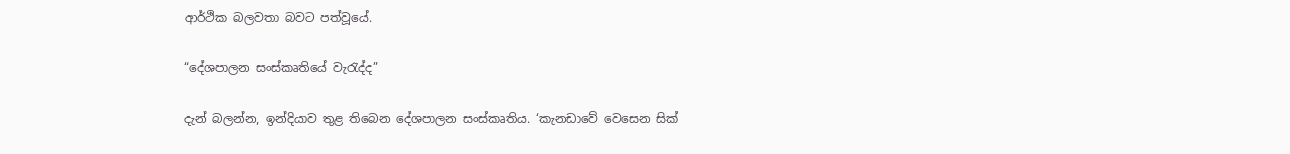ආර්ථික බලවතා බවට පත්වූයේ.

“දේශපාලන සංස්කෘතියේ වැරැද්ද”

දැන් බලන්න, ඉන්දියාව තුළ තිබෙන දේශපාලන සංස්කෘතිය. ‘කැනඩාවේ වෙසෙන සික්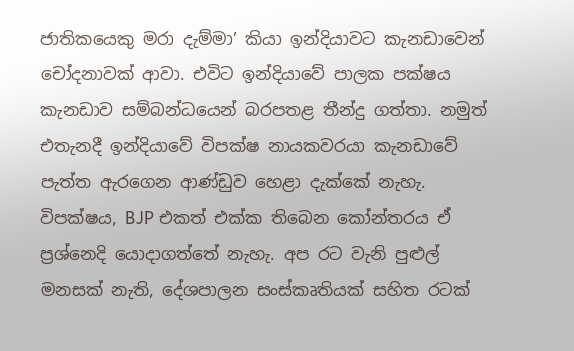ජාතිකයෙකු මරා දැම්මා’ කියා ඉන්දියාවට කැනඩාවෙන් චෝදනාවක් ආවා. එවිට ඉන්දියාවේ පාලක පක්ෂය කැනඩාව සම්බන්ධයෙන් බරපතළ තීන්දු ගත්තා. නමුත් එතැනදී ඉන්දියාවේ විපක්ෂ නායකවරයා කැනඩාවේ පැත්ත ඇරගෙන ආණ්ඩුව හෙළා දැක්කේ නැහැ. විපක්ෂය, BJP එකත් එක්ක තිබෙන කෝන්තරය ඒ ප්‍රශ්නෙදි යොදාගත්තේ නැහැ. අප රට වැනි පුළුල් මනසක් නැති, දේශපාලන සංස්කෘතියක් සහිත රටක්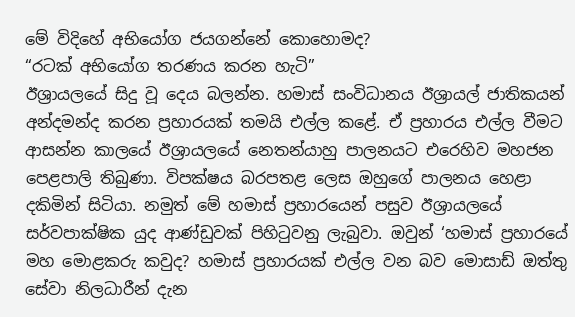මේ විදිහේ අභියෝග ජයගන්නේ කොහොමද?
“රටක් අභියෝග තරණය කරන හැටි”
ඊශ්‍රායලයේ සිදු වූ දෙය බලන්න. හමාස් සංවිධානය ඊශ්‍රායල් ජාතිකයන් අන්දමන්ද කරන ප්‍රහාරයක් තමයි එල්ල කළේ. ඒ ප්‍රහාරය එල්ල වීමට ආසන්න කාලයේ ඊශ්‍රායලයේ නෙතන්යාහු පාලනයට එරෙහිව මහජන පෙළපාලි තිබුණා. විපක්ෂය බරපතළ ලෙස ඔහුගේ පාලනය හෙළා දකිමින් සිටියා. නමුත් මේ හමාස් ප්‍රහාරයෙන් පසුව ඊශ්‍රායලයේ සර්වපාක්ෂික යුද ආණ්ඩුවක් පිහිටුවනු ලැබුවා. ඔවුන් ‘හමාස් ප්‍රහාරයේ මහ මොළකරු කවුද? හමාස් ප්‍රහාරයක් එල්ල වන බව මොසාඩ් ඔත්තු සේවා නිලධාරීන් දැන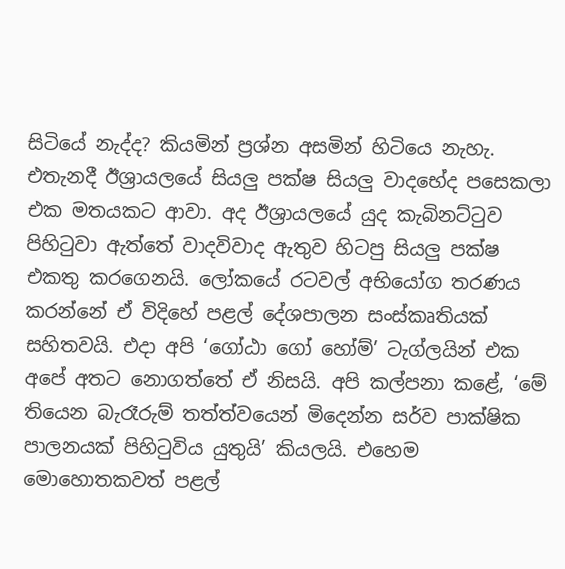සිටියේ නැද්ද? කියමින් ප්‍රශ්න අසමින් හිටියෙ නැහැ. එතැනදී ඊශ්‍රායලයේ සියලු පක්ෂ සියලු වාදභේද පසෙකලා එක මතයකට ආවා. අද ඊශ්‍රායලයේ යුද කැබිනට්ටුව පිහිටුවා ඇත්තේ වාදවිවාද ඇතුව හිටපු සියලු පක්ෂ එකතු කරගෙනයි. ලෝකයේ රටවල් අභියෝග තරණය කරන්නේ ඒ විදිහේ පළල් දේශපාලන සංස්කෘතියක් සහිතවයි. එදා අපි ‘ගෝඨා ගෝ හෝම්’ ටැග්ලයින් එක අපේ අතට නොගත්තේ ඒ නිසයි. අපි කල්පනා කළේ, ‘මේ තියෙන බැරෑරුම් තත්ත්වයෙන් මිදෙන්න සර්ව පාක්ෂික පාලනයක් පිහිටුවිය යුතුයි’ කියලයි. එහෙම මොහොතකවත් පළල්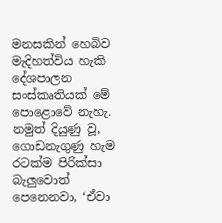මනසකින් හෙබිව මැදිහත්විය හැකි දේශපාලන සංස්කෘතියක් මේ පොළොවේ නැහැ. නමුත් දියුණු වූ, ගොඩනැගුණු හැම රටක්ම පිරික්සා බැලුවොත් පෙනෙනවා, ‘ඒවා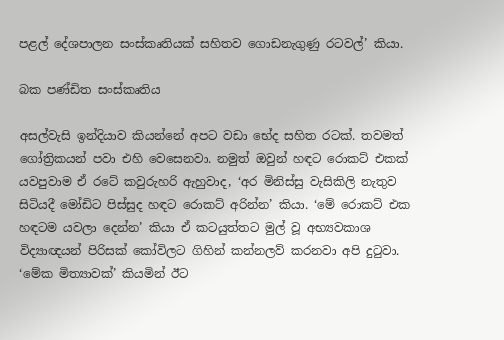පළල් දේශපාලන සංස්කෘතියක් සහිතව ගොඩනැගුණු රටවල්’ කියා.

බක පණ්ඩිත සංස්කෘතිය

අසල්වැසි ඉන්දියාව කියන්නේ අපට වඩා භේද සහිත රටක්. තවමත් ගෝත්‍රිකයන් පවා එහි වෙසෙනවා. නමුත් ඔවුන් හඳට රොකට් එකක් යවපුවාම ඒ රටේ කවුරුහරි ඇහුවාද, ‘අර මිනිස්සු වැසිකිලි නැතුව සිටියදී මෝඩිට පිස්සුද හඳට රොකට් අරින්න’ කියා. ‘මේ රොකට් එක හඳටම යවලා දෙන්න’ කියා ඒ කටයුත්තට මුල් වූ අභ්‍යවකාශ විද්‍යාඥයන් පිරිසක් කෝවිලට ගිහින් කන්නලව් කරනවා අපි දුටුවා. ‘මේක මිත්‍යාවක්’ කියමින් ඊට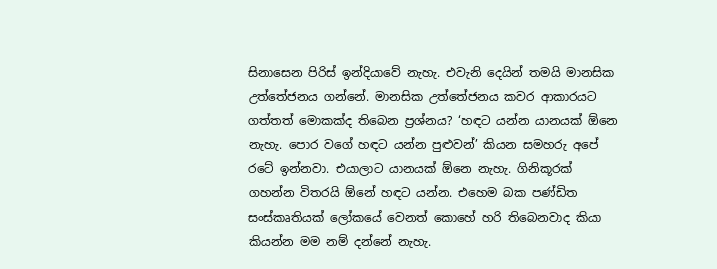සිනාසෙන පිරිස් ඉන්දියාවේ නැහැ. එවැනි දෙයින් තමයි මානසික උත්තේජනය ගන්නේ. මානසික උත්තේජනය කවර ආකාරයට ගත්තත් මොකක්ද තිබෙන ප්‍රශ්නය? ‘හඳට යන්න යානයක් ඕනෙ නැහැ. පොර වගේ හඳට යන්න පුළුවන්’ කියන සමහරු අපේ රටේ ඉන්නවා. එයාලාට යානයක් ඕනෙ නැහැ. ගිනිකූරක් ගහන්න විතරයි ඕනේ හඳට යන්න. එහෙම බක පණ්ඩිත සංස්කෘතියක් ලෝකයේ වෙනත් කොහේ හරි තිබෙනවාද කියා කියන්න මම නම් දන්නේ නැහැ.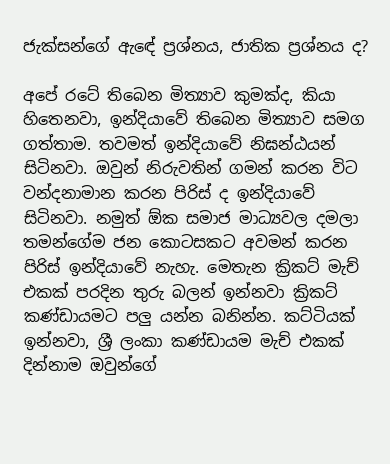ජැක්සන්ගේ ඇඳේ ප්‍රශ්නය, ජාතික ප්‍රශ්නය ද?

අපේ රටේ තිබෙන මිත්‍යාව කුමක්ද, කියා හිතෙනවා, ඉන්දියාවේ තිබෙන මිත්‍යාව සමග ගත්තාම. තවමත් ඉන්දියාවේ නිඝන්ඨයන් සිටිනවා. ඔවුන් නිරුවතින් ගමන් කරන විට වන්දනාමාන කරන පිරිස් ද ඉන්දියාවේ සිටිනවා. නමුත් ඕක සමාජ මාධ්‍යවල දමලා තමන්ගේම ජන කොටසකට අවමන් කරන පිරිස් ඉන්දියාවේ නැහැ. මෙතැන ක්‍රිකට් මැච් එකක් පරදින තුරු බලන් ඉන්නවා ක්‍රිකට් කණ්ඩායමට පලු යන්න බනින්න. කට්ටියක් ඉන්නවා, ශ්‍රී ලංකා කණ්ඩායම මැච් එකක් දින්නාම ඔවුන්ගේ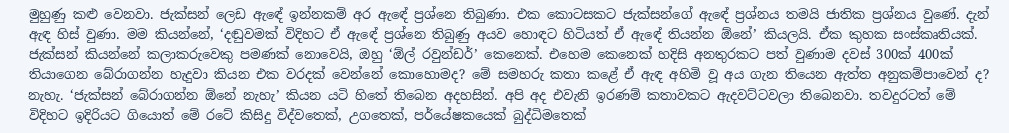මුහුණු කළු වෙනවා. ජැක්සන් ලෙඩ ඇඳේ ඉන්නකම් අර ඇඳේ ප්‍රශ්නෙ තිබුණා. එක කොටසකට ජැක්සන්ගේ ඇඳේ ප්‍රශ්නය තමයි ජාතික ප්‍රශ්නය වුණේ. දැන් ඇඳ හිස් වුණා. මම කියන්නේ, ‘දඬුවමක් විදිහට ඒ ඇඳේ ප්‍රශ්නෙ තිබුණු අයව හොඳට හිටියත් ඒ ඇඳේ තියන්න ඕනේ’ කියලයි. ඒක කුහක සංස්කෘතියක්. ජැක්සන් කියන්නේ කලාකරුවෙකු පමණක් නොවෙයි, ඔහු ‘ඕල් රවුන්ඩර්’ කෙනෙක්. එහෙම කෙනෙක් හදිසි අනතුරකට පත් වුණාම දවස් 300ක් 400ක් තියාගෙන බේරාගන්න හැදුවා කියන එක වරදක් වෙන්නේ කොහොමද? මේ සමහරු කතා කළේ ඒ ඇඳ අහිමි වූ අය ගැන තියෙන ඇත්ත අනුකම්පාවෙන් ද? නැහැ. ‘ජැක්සන් බේරාගන්න ඕනේ නැහැ’ කියන යටි හිතේ තිබෙන අදහසින්. අපි අද එවැනි ඉරණම් කතාවකට ඇදවට්ටවලා තිබෙනවා. තවදුරටත් මේ විදිහට ඉදිරියට ගියොත් මේ රටේ කිසිදු විද්වතෙක්, උගතෙක්, පර්යේෂකයෙක් බුද්ධිමතෙක්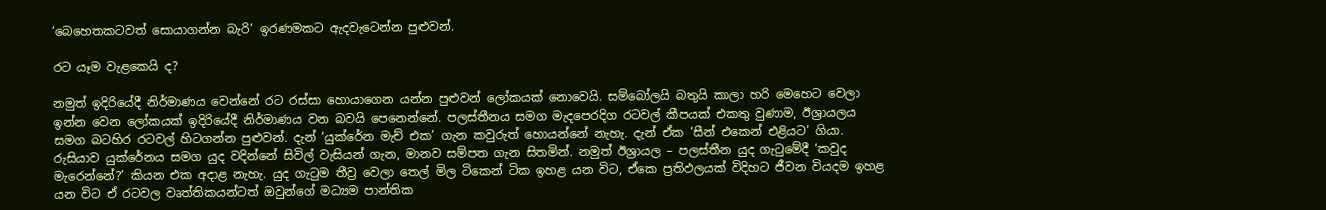‘බෙහෙතකටවත් සොයාගන්න බැරි’ ඉරණමකට ඇදවැටෙන්න පුළුවන්.

රට යෑම වැළකෙයි ද?

නමුත් ඉදිරියේදී නිර්මාණය වෙන්නේ රට රස්සා හොයාගෙන යන්න පුළුවන් ලෝකයක් නොවෙයි. සම්බෝලයි බතුයි කාලා හරි මෙහෙට වෙලා ඉන්න වෙන ලෝකයක් ඉදිරියේදී නිර්මාණය වන බවයි පෙනෙන්නේ. පලස්තීනය සමග මැදපෙරදිග රටවල් කීපයක් එකතු වුණාම, ඊශ්‍රායලය සමග බටහිර රටවල් හිටගන්න පුළුවන්. දැන් ‘යුක්රේන මැච් එක’ ගැන කවුරුත් හොයන්නේ නැහැ. දැන් ඒක ‘සීන් එකෙන් එළියට’ ගියා. රුසියාව යුක්රේනය සමග යුද වදින්නේ සිවිල් වැසියන් ගැන, මානව සම්පත ගැන සිතමින්. නමුත් ඊශ්‍රායල – පලස්තීන යුද ගැටුමේදී ‘කවුද මැරෙන්නේ?’ කියන එක අදාළ නැහැ. යුද ගැටුම තීව්‍ර වෙලා තෙල් මිල ටිකෙන් ටික ඉහළ යන විට, ඒකෙ ප්‍රතිඵලයක් විදිහට ජීවන වියදම ඉහළ යන විට ඒ රටවල වෘත්තිකයන්ටත් ඔවුන්ගේ මධ්‍යම පාන්තික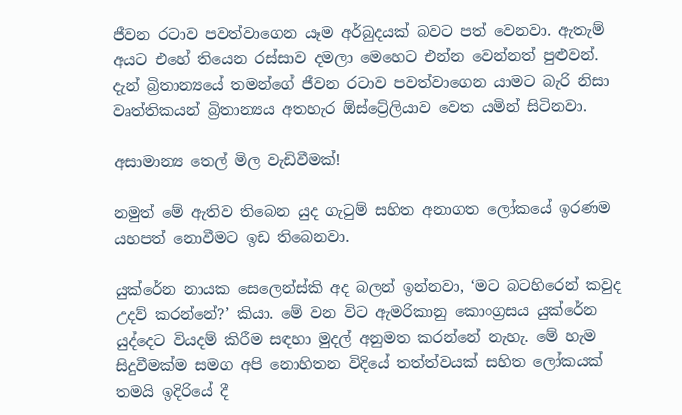ජීවන රටාව පවත්වාගෙන යෑම අර්බුදයක් බවට පත් වෙනවා. ඇතැම් අයට එහේ තියෙන රස්සාව දමලා මෙහෙට එන්න වෙන්නත් පුළුවන්. දැන් බ්‍රිතාන්‍යයේ තමන්ගේ ජීවන රටාව පවත්වාගෙන යාමට බැරි නිසා වෘත්තිකයන් බ්‍රිතාන්‍යය අතහැර ඕස්ට්‍රේලියාව වෙත යමින් සිටිනවා.

අසාමාන්‍ය තෙල් මිල වැඩිවීමක්!

නමුත් මේ ඇතිව තිබෙන යුද ගැටුම් සහිත අනාගත ලෝකයේ ඉරණම යහපත් නොවීමට ඉඩ තිබෙනවා.

යුක්රේන නායක සෙලෙන්ස්කි අද බලන් ඉන්නවා, ‘මට බටහිරෙන් කවුද උදව් කරන්නේ?’ කියා. මේ වන විට ඇමරිකානු කොංග්‍රසය යුක්රේන යුද්දෙට වියදම් කිරීම සඳහා මුදල් අනුමත කරන්නේ නැහැ. මේ හැම සිදුවීමක්ම සමග අපි නොහිතන විදියේ තත්ත්වයක් සහිත ලෝකයක් තමයි ඉදිරියේ දී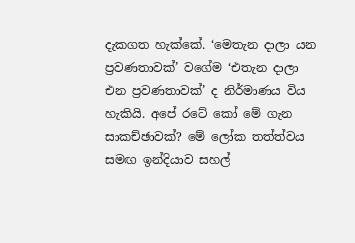දැකගත හැක්කේ. ‘මෙතැන දාලා යන ප්‍රවණතාවක්’ වගේම ‘එතැන දාලා එන ප්‍රවණතාවක්’ ද නිර්මාණය විය හැකියි. අපේ රටේ කෝ මේ ගැන සාකච්ඡාවක්? මේ ලෝක තත්ත්වය සමඟ ඉන්දියාව සහල්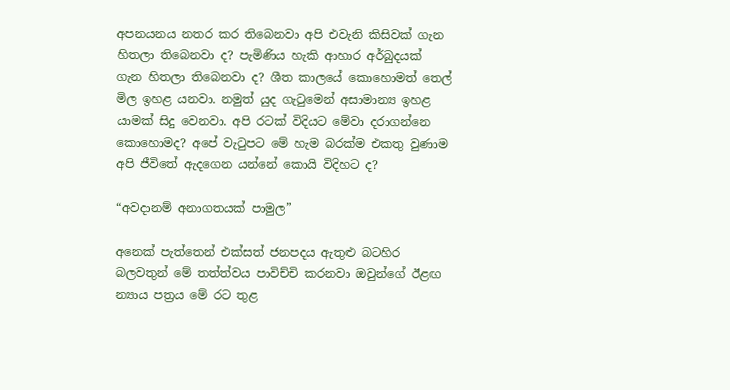අපනයනය නතර කර තිබෙනවා අපි එවැනි කිසිවක් ගැන හිතලා තිබෙනවා ද? පැමිණිය හැකි ආහාර අර්බුදයක් ගැන හිතලා තිබෙනවා ද? ශීත කාලයේ කොහොමත් තෙල් මිල ඉහළ යනවා. නමුත් යුද ගැටුමෙන් අසාමාන්‍ය ඉහළ යාමක් සිදු වෙනවා. අපි රටක් විදියට මේවා දරාගන්නෙ කොහොමද? අපේ වැටුපට මේ හැම බරක්ම එකතු වුණාම අපි ජීවිතේ ඇදගෙන යන්නේ කොයි විදිහට ද?

“අවදානම් අනාගතයක් පාමුල”

අනෙක් පැත්තෙන් එක්සත් ජනපදය ඇතුළු බටහිර බලවතුන් මේ තත්ත්වය පාවිච්චි කරනවා ඔවුන්ගේ ඊළඟ න්‍යාය පත්‍රය මේ රට තුළ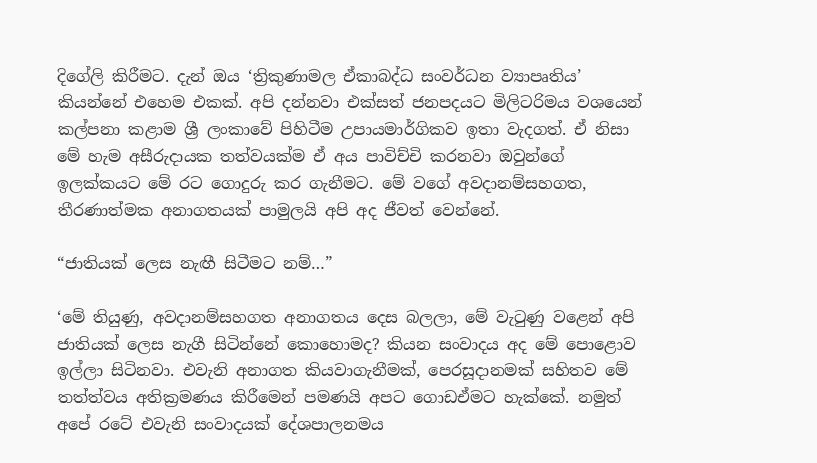දිගේලි කිරීමට. දැන් ඔය ‘ත්‍රිකුණාමල ඒකාබද්ධ සංවර්ධන ව්‍යාපෘතිය’ කියන්නේ එහෙම එකක්. අපි දන්නවා එක්සත් ජනපදයට මිලිටරිමය වශයෙන් කල්පනා කළාම ශ්‍රී ලංකාවේ පිහිටීම උපායමාර්ගිකව ඉතා වැදගත්. ඒ නිසා මේ හැම අසීරුදායක තත්වයක්ම ඒ අය පාවිච්චි කරනවා ඔවුන්ගේ ඉලක්කයට මේ රට ගොදුරු කර ගැනීමට. මේ වගේ අවදානම්සහගත, තීරණාත්මක අනාගතයක් පාමුලයි අපි අද ජීවත් වෙන්නේ.

“ජාතියක් ලෙස නැඟී සිටීමට නම්…”

‘මේ තියුණු, අවදානම්සහගත අනාගතය දෙස බලලා, මේ වැටුණු වළෙන් අපි ජාතියක් ලෙස නැගී සිටින්නේ කොහොමද? කියන සංවාදය අද මේ පොළොව ඉල්ලා සිටිනවා. එවැනි අනාගත කියවාගැනීමක්, පෙරසූදානමක් සහිතව මේ තත්ත්වය අතික්‍රමණය කිරීමෙන් පමණයි අපට ගොඩඒමට හැක්කේ. නමුත් අපේ රටේ එවැනි සංවාදයක් දේශපාලනමය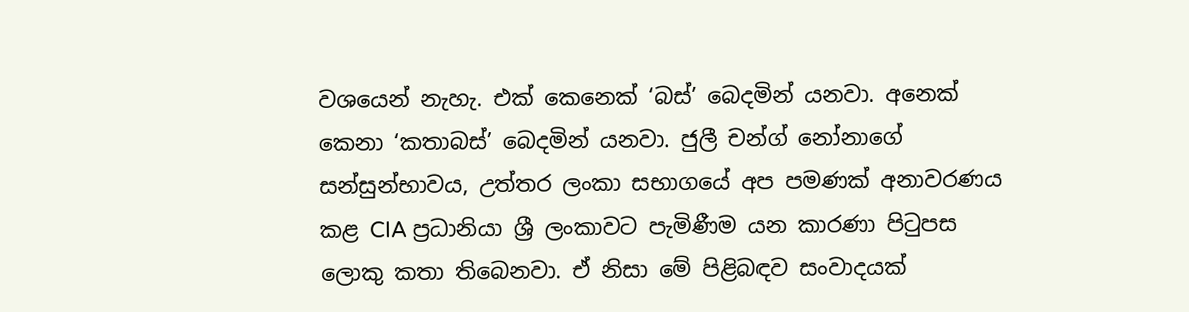වශයෙන් නැහැ. එක් කෙනෙක් ‘බස්’ බෙදමින් යනවා. අනෙක් කෙනා ‘කතාබස්’ බෙදමින් යනවා. ජුලී චන්ග් නෝනාගේ සන්සුන්භාවය, උත්තර ලංකා සභාගයේ අප පමණක් අනාවරණය කළ CIA ප්‍රධානියා ශ්‍රී ලංකාවට පැමිණීම යන කාරණා පිටුපස ලොකු කතා තිබෙනවා. ඒ නිසා මේ පිළිබඳව සංවාදයක්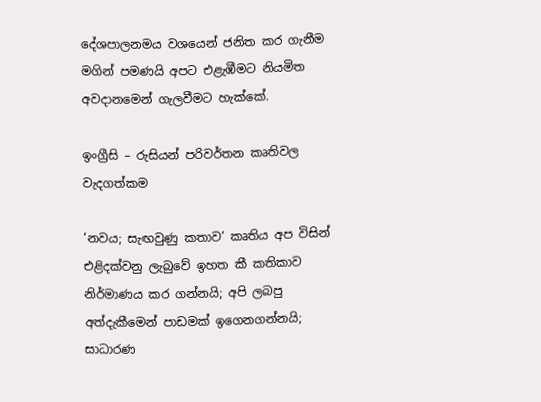දේශපාලනමය වශයෙන් ජනිත කර ගැනීම මගින් පමණයි අපට එළැඹීමට නියමිත අවදානමෙන් ගැලවීමට හැක්කේ.

ඉංග්‍රීසි – රුසියන් පරිවර්තන කෘතිවල වැදගත්කම

‘නවය; සැඟවුණු කතාව’ කෘතිය අප විසින් එළිදක්වනු ලැබුවේ ඉහත කී කතිකාව නිර්මාණය කර ගන්නයි; අපි ලබපු අත්දැකීමෙන් පාඩමක් ඉගෙනගන්නයි; සාධාරණ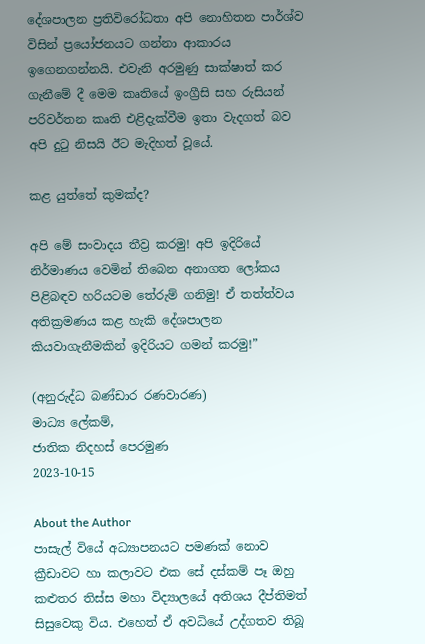දේශපාලන ප්‍රතිවිරෝධතා අපි නොහිතන පාර්ශ්ව විසින් ප්‍රයෝජනයට ගන්නා ආකාරය ඉගෙනගන්නයි. එවැනි අරමුණු සාක්ෂාත් කර ගැනීමේ දී මෙම කෘතියේ ඉංග්‍රීසි සහ රුසියන් පරිවර්තන කෘති එළිදැක්වීම ඉතා වැදගත් බව අපි දුටු නිසයි ඊට මැදිහත් වූයේ.

කළ යුත්තේ කුමක්ද?

අපි මේ සංවාදය තීව්‍ර කරමු! අපි ඉදිරියේ නිර්මාණය වෙමින් තිබෙන අනාගත ලෝකය පිළිබඳව හරියටම තේරුම් ගනිමු! ඒ තත්ත්වය අතික්‍රමණය කළ හැකි දේශපාලන කියවාගැනීමකින් ඉදිරියට ගමන් කරමු!”

(අනුරුද්ධ බණ්ඩාර රණවාරණ)
මාධ්‍ය ලේකම්,
ජාතික නිදහස් පෙරමුණ
2023-10-15

About the Author
පාසැල් වියේ අධ්‍යාපනයට පමණක් නොව ක්‍රීඩාවට හා කලාවට එක සේ දස්කම් පෑ ඔහු කළුතර තිස්ස මහා විද්‍යාලයේ අතිශය දීප්තිමත් සිසුවෙකු විය. එහෙත් ඒ අවධියේ උද්ගතව තිබූ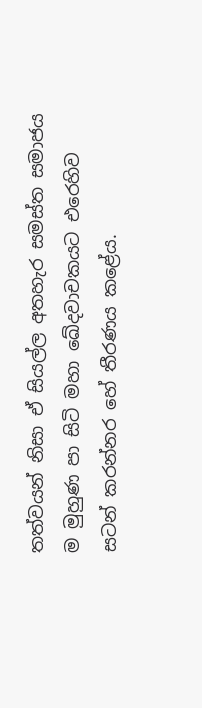තත්වයන් නිසා ඒ සියල්ල අතහැර සමස්ත සමාජය ම මුහුණ පා සිටි මහා ඛේදවාචකයට එරෙහිව සටන් කරන්නර හේ තීරණය කළේය.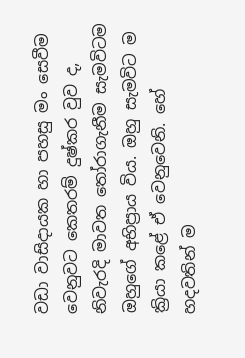වඩා වාසිදායක හා පහසු මං සෙවීම වෙනුවට කෙතරම් දුෂ්කර වුව ද, නිවැරදි මාවත තෝරාගැනීම සැමවිටම ඔහුගේ අභිප්‍රාය විය. ඔහු සැමවිට ම ක්‍රියා කළේ ඒ වෙනුවෙනි. හේ හදවතින් ම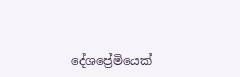දේශප්‍රේමියෙක්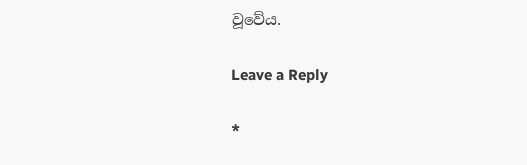වූවේය.

Leave a Reply

*